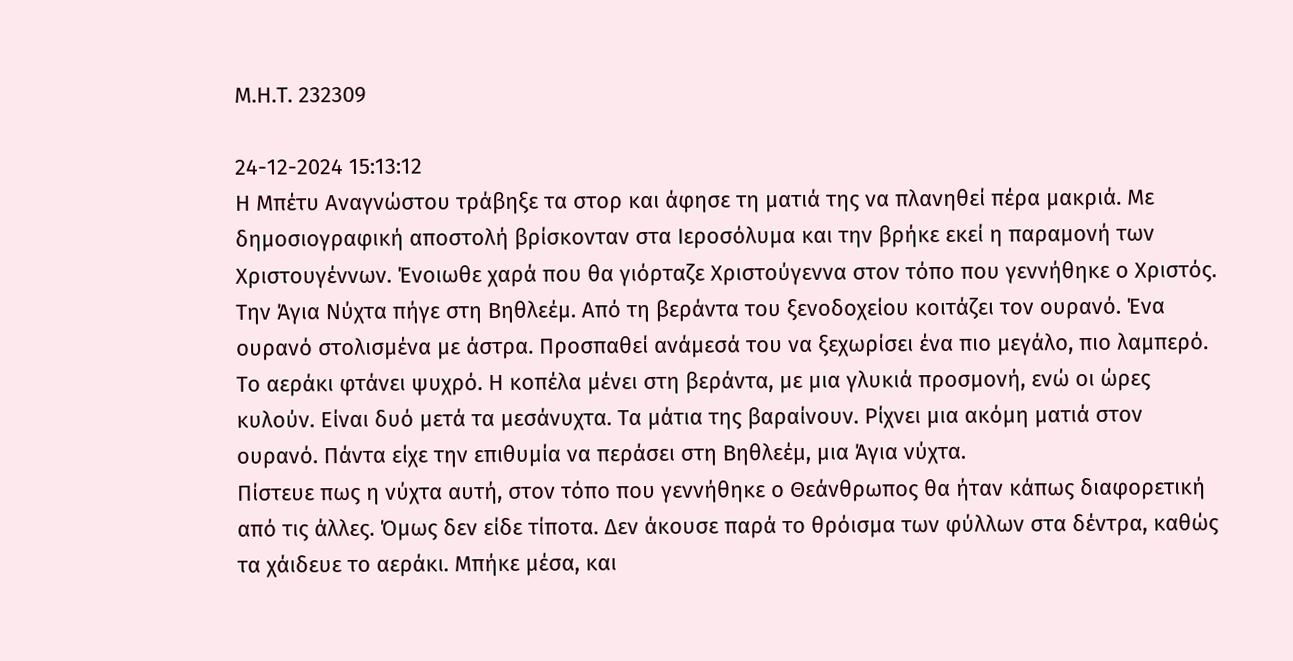Μ.Η.Τ. 232309

24-12-2024 15:13:12
Η Μπέτυ Αναγνώστου τράβηξε τα στορ και άφησε τη ματιά της να πλανηθεί πέρα μακριά. Με δημοσιογραφική αποστολή βρίσκονταν στα Ιεροσόλυμα και την βρήκε εκεί η παραμονή των Χριστουγέννων. Ένοιωθε χαρά που θα γιόρταζε Χριστούγεννα στον τόπο που γεννήθηκε ο Χριστός.
Την Άγια Νύχτα πήγε στη Βηθλεέμ. Από τη βεράντα του ξενοδοχείου κοιτάζει τον ουρανό. Ένα ουρανό στολισμένα με άστρα. Προσπαθεί ανάμεσά του να ξεχωρίσει ένα πιο μεγάλο, πιο λαμπερό. Το αεράκι φτάνει ψυχρό. Η κοπέλα μένει στη βεράντα, με μια γλυκιά προσμονή, ενώ οι ώρες κυλούν. Είναι δυό μετά τα μεσάνυχτα. Τα μάτια της βαραίνουν. Ρίχνει μια ακόμη ματιά στον ουρανό. Πάντα είχε την επιθυμία να περάσει στη Βηθλεέμ, μια Άγια νύχτα.
Πίστευε πως η νύχτα αυτή, στον τόπο που γεννήθηκε ο Θεάνθρωπος θα ήταν κάπως διαφορετική από τις άλλες. Όμως δεν είδε τίποτα. Δεν άκουσε παρά το θρόισμα των φύλλων στα δέντρα, καθώς τα χάιδευε το αεράκι. Μπήκε μέσα, και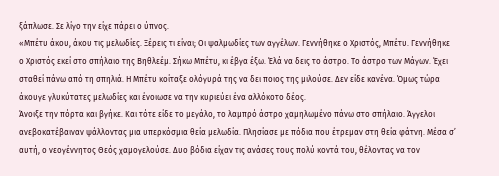ξάπλωσε. Σε λίγο την είχε πάρει ο ύπνος.
«Μπέτυ άκου, άκου τις μελωδίες. Ξέρεις τι είναι; Οι ψαλμωδίες των αγγέλων. Γεννήθηκε ο Χριστός, Μπέτυ. Γεννήθηκε ο Χριστός εκεί στο σπήλαιο της Βηθλεέμ. Σήκω Μπέτυ, κι έβγα έξω. Έλά να δεις το άστρο. Το άστρο των Μάγων. Έχει σταθεί πάνω από τη σπηλιά. Η Μπέτυ κοίταξε ολόγυρά της να δει ποιος της μιλούσε. Δεν είδε κανένα. Όμως τώρα άκουγε γλυκύτατες μελωδίες και ένοιωσε να την κυριεύει ένα αλλόκοτο δέος.
Άνοιξε την πόρτα και βγήκε. Και τότε είδε το μεγάλο, το λαμπρό άστρο χαμηλωμένο πάνω στο σπήλαιο. Άγγελοι ανεβοκατέβαιναν ψάλλοντας μια υπερκόσμια θεία μελωδία. Πλησίασε με πόδια που έτρεμαν στη θεία φάτνη. Μέσα σ’ αυτή, ο νεογέννητος Θεός χαμογελούσε. Δυο βόδια είχαν τις ανάσες τους πολύ κοντά του, θέλοντας να τον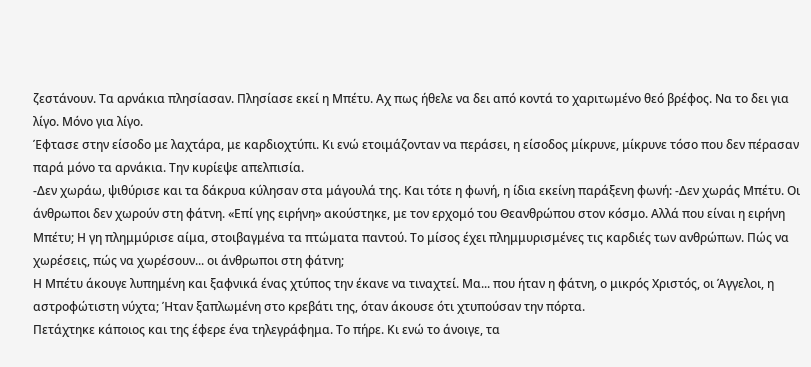ζεστάνουν. Τα αρνάκια πλησίασαν. Πλησίασε εκεί η Μπέτυ. Αχ πως ήθελε να δει από κοντά το χαριτωμένο θεό βρέφος. Να το δει για λίγο. Μόνο για λίγο.
Έφτασε στην είσοδο με λαχτάρα, με καρδιοχτύπι. Κι ενώ ετοιμάζονταν να περάσει, η είσοδος μίκρυνε, μίκρυνε τόσο που δεν πέρασαν παρά μόνο τα αρνάκια. Την κυρίεψε απελπισία.
-Δεν χωράω, ψιθύρισε και τα δάκρυα κύλησαν στα μάγουλά της. Και τότε η φωνή, η ίδια εκείνη παράξενη φωνή: -Δεν χωράς Μπέτυ. Οι άνθρωποι δεν χωρούν στη φάτνη. «Επί γης ειρήνη» ακούστηκε, με τον ερχομό του Θεανθρώπου στον κόσμο. Αλλά που είναι η ειρήνη Μπέτυ; Η γη πλημμύρισε αίμα, στοιβαγμένα τα πτώματα παντού. Το μίσος έχει πλημμυρισμένες τις καρδιές των ανθρώπων. Πώς να χωρέσεις, πώς να χωρέσουν... οι άνθρωποι στη φάτνη;
Η Μπέτυ άκουγε λυπημένη και ξαφνικά ένας χτύπος την έκανε να τιναχτεί. Μα... που ήταν η φάτνη, ο μικρός Χριστός, οι Άγγελοι, η αστροφώτιστη νύχτα; Ήταν ξαπλωμένη στο κρεβάτι της, όταν άκουσε ότι χτυπούσαν την πόρτα.
Πετάχτηκε κάποιος και της έφερε ένα τηλεγράφημα. Το πήρε. Κι ενώ το άνοιγε, τα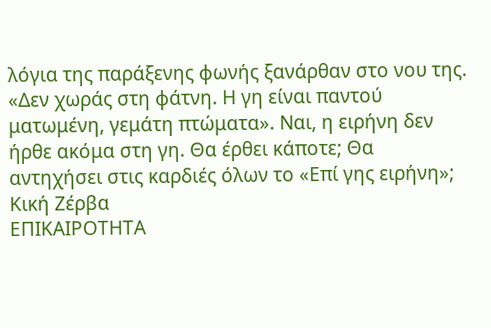λόγια της παράξενης φωνής ξανάρθαν στο νου της. «Δεν χωράς στη φάτνη. Η γη είναι παντού ματωμένη, γεμάτη πτώματα». Ναι, η ειρήνη δεν ήρθε ακόμα στη γη. Θα έρθει κάποτε; Θα αντηχήσει στις καρδιές όλων το «Επί γης ειρήνη»;
Κική Ζέρβα
ΕΠΙΚΑΙΡΟΤΗΤΑ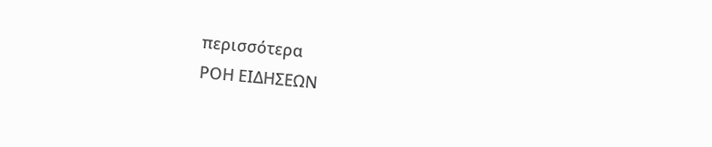περισσότερα
ΡΟΗ ΕΙΔΗΣΕΩΝ